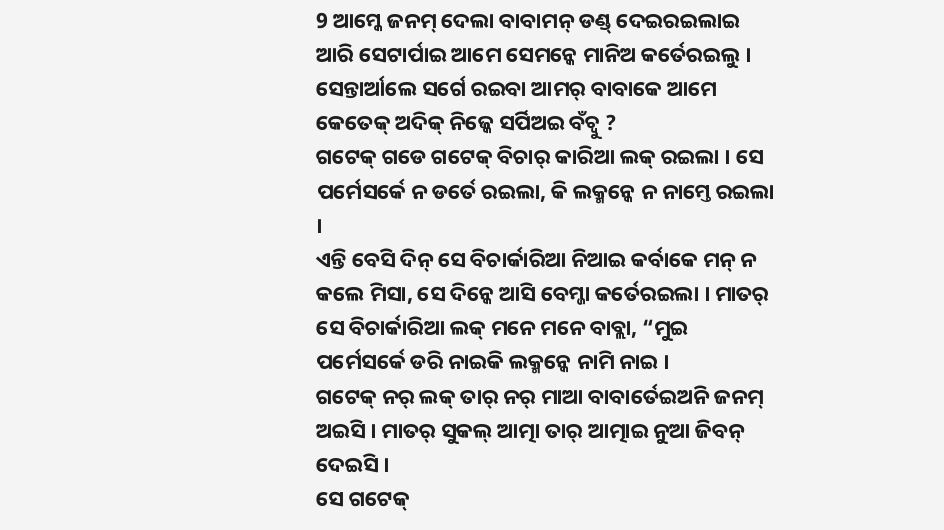9 ଆମ୍କେ ଜନମ୍ ଦେଲା ବାବାମନ୍ ଡଣ୍ଡ୍ ଦେଇରଇଲାଇ ଆରି ସେଟାର୍ପାଇ ଆମେ ସେମନ୍କେ ମାନିଅ କର୍ତେରଇଲୁ । ସେନ୍ତାର୍ଆଲେ ସର୍ଗେ ରଇବା ଆମର୍ ବାବାକେ ଆମେ କେତେକ୍ ଅଦିକ୍ ନିଜ୍କେ ସର୍ପିଅଇ ବଁଚ୍ବୁ ?
ଗଟେକ୍ ଗଡେ ଗଟେକ୍ ବିଚାର୍ କାରିଆ ଲକ୍ ରଇଲା । ସେ ପର୍ମେସର୍କେ ନ ଡର୍ତେ ରଇଲା, କି ଲକ୍ମନ୍କେ ନ ନାମ୍ତେ ରଇଲା ।
ଏନ୍ତି ବେସି ଦିନ୍ ସେ ବିଚାର୍କାରିଆ ନିଆଇ କର୍ବାକେ ମନ୍ ନ କଲେ ମିସା, ସେ ଦିନ୍କେ ଆସି ବେମ୍ଜା କର୍ତେରଇଲା । ମାତର୍ ସେ ବିଚାର୍କାରିଆ ଲକ୍ ମନେ ମନେ ବାବ୍ଲା, “ମୁଇ ପର୍ମେସର୍କେ ଡରି ନାଇକି ଲକ୍ମନ୍କେ ନାମି ନାଇ ।
ଗଟେକ୍ ନର୍ ଲକ୍ ତାର୍ ନର୍ ମାଆ ବାବାର୍ତେଇଅନି ଜନମ୍ ଅଇସି । ମାତର୍ ସୁକଲ୍ ଆତ୍ମା ତାର୍ ଆତ୍ମାଇ ନୁଆ ଜିବନ୍ ଦେଇସି ।
ସେ ଗଟେକ୍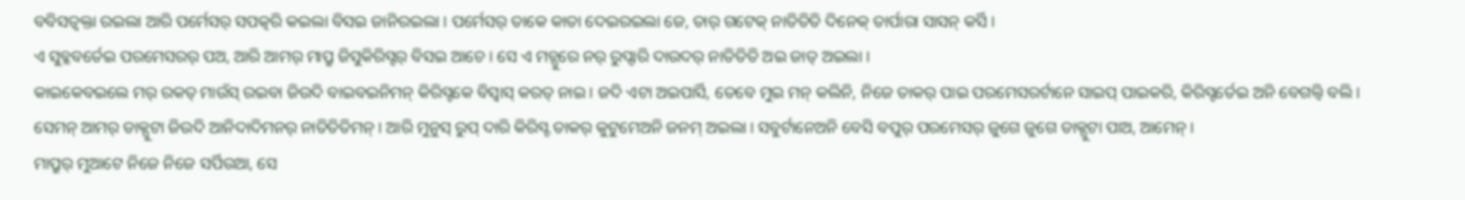ବବିସତ୍ବକ୍ତା ରଇଲା ଆରି ପର୍ମେସର୍ ସପତ୍କରି କଇଲା ବିସଇ ଜାନିରଇଲା । ପର୍ମେସର୍ ତାକେ କାତା ଦେଇରଇଲା ଜେ, ତାର୍ ଗଟେକ୍ ନାତିତିତି ଦିନେକ୍ ତାର୍ପାରା ସାସନ୍ କର୍ସି ।
ଏ ସୁବ୍କବର୍ତେଇ ପରମେସରର୍ ପଅ, ଆରି ଆମର୍ ମାପ୍ରୁ ଜିସୁକିରିସ୍ଟର୍ ବିସଇ ଆଚେ । ସେ ଏ ମଚ୍ପୁରେ ନର୍ ରୁପ୍ଦାରି ଦାଉଦର୍ ନାତିତିତି ଅଇ ଜାତ୍ ଅଇଲା ।
କାଇକେବଇଲେ ମର୍ ରକତ୍ ମାଉଁସ୍ ରଇବା ଜିଉଦି ବାଇବଇନିମନ୍ କିରିସ୍ଟକେ ବିସ୍ବାସ୍ କରତ୍ ନାଇ । ଜଦି ଏଟା ଅଇପାର୍ସି, ତେବେ ମୁଇ ମନ୍ କଲିନି, ନିଜେ ତାକର୍ ପାଇ ପରମେସରର୍ଟାନେ ସାଇପ୍ ପାଇକରି, କିରିସ୍ଟର୍ତେଇ ଅନି ବେଗଲ୍ବି ବଲି ।
ସେମନ୍ ଆମର୍ ଡାକ୍ପୁଟା ଜିଉଦି ଆନିଦାଦିମନର୍ ନାତିତିତିମନ୍ । ଆରି ମୁନୁସ୍ ରୁପ୍ ଦାରି କିରିସ୍ଟ ତାକର୍ କୁଟୁମେଅନି ଜନମ୍ ଅଇଲା । ସବୁର୍ଟାନେଅନି ବେସି ବପୁର୍ ପରମେସର୍ ଜୁଗେ ଜୁଗେ ଡାକ୍ପୁଟା ପାଅ, ଆମେନ୍ ।
ମାପ୍ରୁର୍ ମୁଆଟେ ନିଜେ ନିଜେ ସର୍ପିଉଆ, ସେ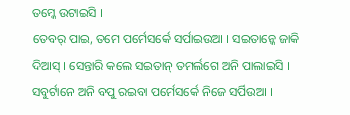ତମ୍କେ ଉଟାଇସି ।
ତେବର୍ ପାଇ, ତମେ ପର୍ମେସର୍କେ ସର୍ପାଇଉଆ । ସଇତାନ୍କେ ଜାକି ଦିଆସ୍ । ସେନ୍ତାରି କଲେ ସଇତାନ୍ ତମର୍ଲଗେ ଅନି ପାଲାଇସି ।
ସବୁର୍ଟାନେ ଅନି ବପୁ ରଇବା ପର୍ମେସର୍କେ ନିଜେ ସର୍ପିଉଆ ।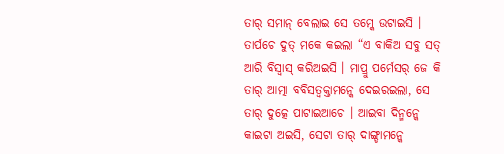ତାର୍ ସମାନ୍ ବେଲାଇ ସେ ତମ୍କେ ଉଟାଇସି ।
ତାର୍ପଚେ ଦୁତ୍ ମକେ କଇଲା “ଏ ବାକିଅ ସବୁ ସତ୍ ଆରି ବିସ୍ବାସ୍ କରିଅଇସି । ମାପ୍ରୁ ପର୍ମେସର୍ ଜେ କି ତାର୍ ଆତ୍ମା ବବିସତ୍ବକ୍ତାମନ୍କେ ଦେଇରଇଲା, ସେ ତାର୍ ଦୁତ୍କେ ପାଟାଇଆଚେ । ଆଇବା ଦିନ୍ମନ୍କେ କାଇଟା ଅଇସି, ସେଟା ତାର୍ ଦାଙ୍ଗ୍ଡାମନ୍କେ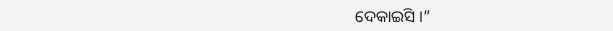ଦେକାଇସି ।”